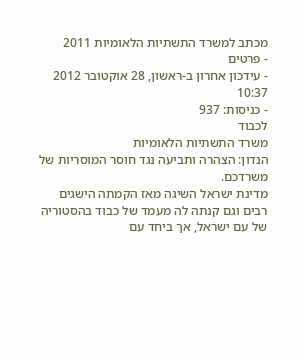מכתב למשרד התשתיות הלאומיות 2011
- פרטים
- עידכון אחרון ב-ראשון, 28 אוקטובר 2012 10:37
- כניסות: 937
לכבוד
משרד התשתיות הלאומיות
הנדון: הצהרה ותביעה נגד חוסר המוסריות של משרדכם.
מדינת ישראל השיגה מאז הקמתה הישגים רבים וגם קנתה לה מעמד של כבוד בהסטוריה של עם ישראל, אך ביחד עם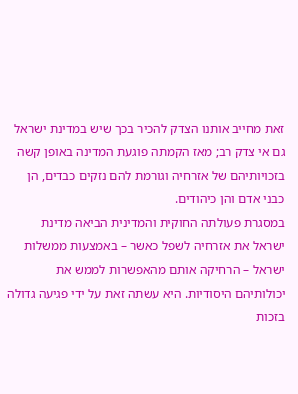זאת מחייב אותנו הצדק להכיר בכך שיש במדינת ישראל גם אי צדק רב; מאז הקמתה פוגעת המדינה באופן קשה בזכויותיהם של אזרחיה וגורמת להם נזקים כבדים, הן כבני אדם והן כיהודים.
במסגרת פעולתה החוקית והמדינית הביאה מדינת ישראל את אזרחיה לשפל כאשר – באמצעות ממשלות ישראל – הרחיקה אותם מהאפשרות לממש את יכולותיהם היסודיות. היא עשתה זאת על ידי פגיעה גדולה בזכות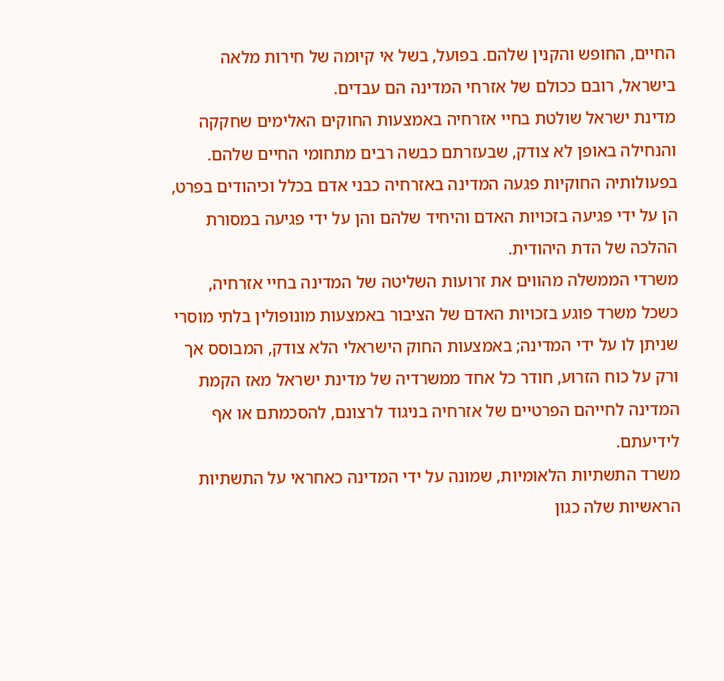החיים, החופש והקנין שלהם. בפועל, בשל אי קיומה של חירות מלאה בישראל, רובם ככולם של אזרחי המדינה הם עבדים.
מדינת ישראל שולטת בחיי אזרחיה באמצעות החוקים האלימים שחקקה והנחילה באופן לא צודק, שבעזרתם כבשה רבים מתחומי החיים שלהם. בפעולותיה החוקיות פגעה המדינה באזרחיה כבני אדם בכלל וכיהודים בפרט, הן על ידי פגיעה בזכויות האדם והיחיד שלהם והן על ידי פגיעה במסורת ההלכה של הדת היהודית.
משרדי הממשלה מהווים את זרועות השליטה של המדינה בחיי אזרחיה, כשכל משרד פוגע בזכויות האדם של הציבור באמצעות מונופולין בלתי מוסרי שניתן לו על ידי המדינה; באמצעות החוק הישראלי הלא צודק, המבוסס אך ורק על כוח הזרוע, חודר כל אחד ממשרדיה של מדינת ישראל מאז הקמת המדינה לחייהם הפרטיים של אזרחיה בניגוד לרצונם, להסכמתם או אף לידיעתם.
משרד התשתיות הלאומיות, שמונה על ידי המדינה כאחראי על התשתיות הראשיות שלה כגון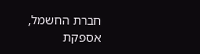חברת החשמל, אספקת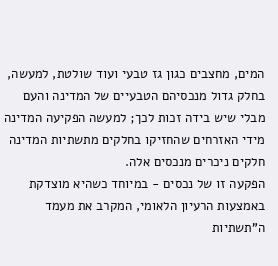המים, מחצבים כגון גז טבעי ועוד שולטת, למעשה, בחלק גדול מנכסיהם הטבעיים של המדינה והעם מבלי שיש בידה זכות לכך; למעשה הפקיעה המדינה מידי האזרחים שהחזיקו בחלקים מתשתיות המדינה חלקים ניכרים מנכסים אלה.
הפקעה זו של נכסים - במיוחד כשהיא מוצדקת באמצעות הרעיון הלאומי, המקרב את מעמד ה"תשתיות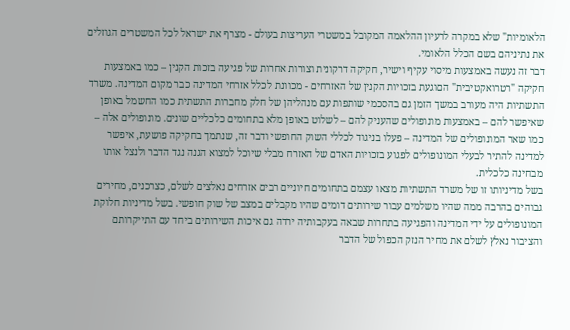הלאומיות" שלא במקרה לרעיון ההלאמה המקובל במשטרי העריצות בעולם - מצרף את ישראל לכל המשטרים הגוזלים את נתיניהם בשם הכלל הלאומי.
דבר זה נעשה באמצעות מיסוי עקיף וישיר, חקיקה דרקונית וצורות אחרות של פגיעה בזכות הקנין – כמו באמצעות חקיקה "רטרואקטיבית" הםוגעת בזכויות הקנין של האזרחים - מכוונת לכלל אזרחי המדינה כבר מקום המדינה. משרד התשתיות היה מעורב במשך הזמן גם בהסכמי שותפות עם מנהליהן של חלק מחברות התשתית כמו החשמל באופן שאיפשר להם – באמצעות מונופולים שהעניק להם – לשלוט באופן מלא בתחומים כלכליים שונים. מונופולים אלה – כמו שאר המונופולים של המדינה – פעלו בניגוד לכללי השוק החופשי ודבר זה, שנתמך בחקיקה פושעת, איפשר למדינה להתיר לבעלי המונופולים לפגוע בזכויות האדם של האזרח מבלי שיוכל למצוא הגנה נגד הדבר ולנצל אותו מבחינה כלכלית.
בשל מדיניותו זו של משרד התשתיות מצאו עצמם בתחומים חיוניים רבים אזרחים נאלצים לשלם, כצרכנים, מחירים גבוהים בהרבה ממה שהיו משלמים עבור שירותים דומים שהיו מקבלים במצב של שוק חופשי. בשל מדיניות חלוקת המונופולים על ידי המדינה והפגיעה בתחרות שבאה בעקבותיה ירדה גם איכות השירותים ביחד עם התייקרותם והציבור נאלץ לשלם את מחיר הנזק הכפול של הדבר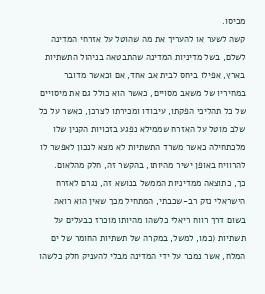מכיסו.
קשה לשער או להעריך את מה שהוטל על אזרחי המדינה לשלם, בשל מדיניות המדינה שהתבטאה בניהול התשתיות בארץ, אפילו ביחס לבית אב אחד, אם וכאשר מדובר במחיריו של משאב מסויים, כאשר הוא כולל גם את מיסויים של כל תהליכי הפקתו, עיבודו ומכירתו לצרכן, כאשר על כל שלב מוטל על האזרח שממילא נפגע בזכויות הקנין שלו מלכתחילה כאשר משרד התשתיות לא מצא לנכון לאפשר לו להרוויח באופן ישיר מהיותו, בהקשר זה, חלק מהלאום.
כך, כתוצאה ממדיניות הממשל בנושא זה, נגרם לאזרח הישראלי נזק רב-שכבתי, המתחיל מכך שאין הוא רואה בשום דרך רווח ריאלי כלשהו מהיותו מוכרז כבעלים על תשתיות (כמו, למשל, במקרה של תשתיות החומר של ים המלח, אשר נמכר על ידי המדינה מבלי להעניק חלק כלשהו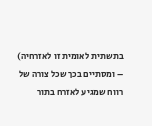בתשתית לאומית זו לאזרחיה) – ומסתיים בכך שכל צורה של רווח שמגיע לאזרח בתור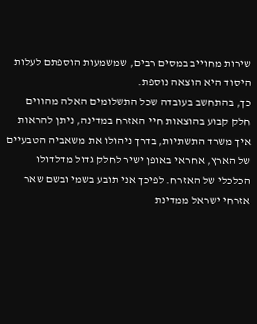שירות מחוייב במסים רבים, שמשמעות הוספתם לעלות היסוד היא הוצאה נוספת.
כך, בהתחשב בעובדה שכל התשלומים האלה מהווים חלק קבוע בהוצאות חיי האזרח במדינה, ניתן להראות איך משרד התשתיות, בדרך ניהולו את משאביה הטבעיים של הארץ, אחראי באופן ישיר לחלק גדול מדלדולו הכלכלי של האזרח. לפיכך אני תובע בשמי ובשם שאר אזרחי ישראל ממדינת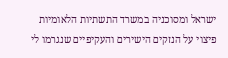ישראל ומסוכניה במשרד התשתיות הלאומיות פיצוי על הנזקים הישירים והעקיפיים שנגרמו לי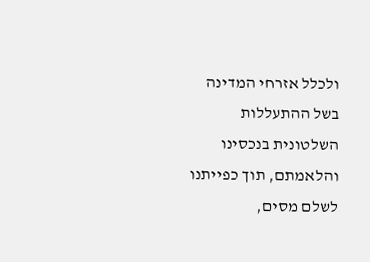ולכלל אזרחי המדינה בשל ההתעללות השלטונית בנכסינו והלאמתם, תוך כפייתנו לשלם מסים,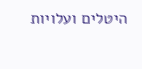היטלים ועלויות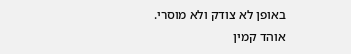באופן לא צודק ולא מוסרי.
אוהד קמין